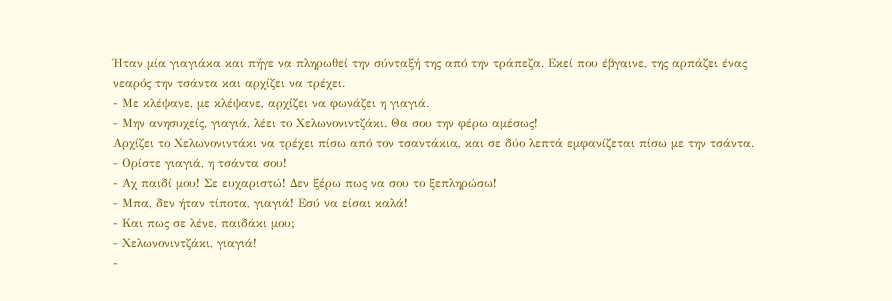Ήταν μία γιαγιάκα και πήγε να πληρωθεί την σύνταξή της από την τράπεζα. Εκεί που έβγαινε, της αρπάζει ένας νεαρός την τσάντα και αρχίζει να τρέχει.
- Με κλέψανε, με κλέψανε, αρχίζει να φωνάζει η γιαγιά.
- Μην ανησυχείς, γιαγιά, λέει το Χελωνονιντζάκι. Θα σου την φέρω αμέσως!
Αρχίζει το Χελωνονιντάκι να τρέχει πίσω από τον τσαντάκια, και σε δύο λεπτά εμφανίζεται πίσω με την τσάντα.
- Ορίστε γιαγιά, η τσάντα σου!
- Αχ παιδί μου! Σε ευχαριστώ! Δεν ξέρω πως να σου το ξεπληρώσω!
- Μπα, δεν ήταν τίποτα, γιαγιά! Εσύ να είσαι καλά!
- Και πως σε λένε, παιδάκι μου;
- Χελωνονιντζάκι, γιαγιά!
-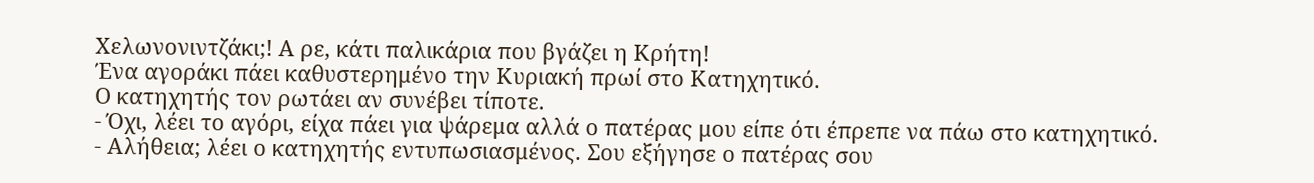Χελωνονιντζάκι;! Α ρε, κάτι παλικάρια που βγάζει η Κρήτη!
Ένα αγοράκι πάει καθυστερημένο την Κυριακή πρωί στο Κατηχητικό.
Ο κατηχητής τον ρωτάει αν συνέβει τίποτε.
- Όχι, λέει το αγόρι, είχα πάει για ψάρεμα αλλά ο πατέρας μου είπε ότι έπρεπε να πάω στο κατηχητικό.
- Αλήθεια; λέει ο κατηχητής εντυπωσιασμένος. Σου εξήγησε ο πατέρας σου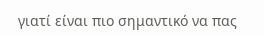γιατί είναι πιο σημαντικό να πας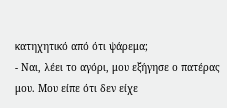κατηχητικό από ότι ψάρεμα;
- Ναι, λέει το αγόρι, μου εξήγησε ο πατέρας μου. Μου είπε ότι δεν είχε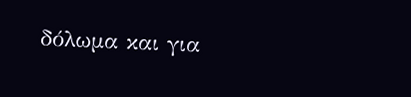δόλωμα και για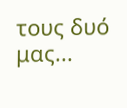τους δυό μας...